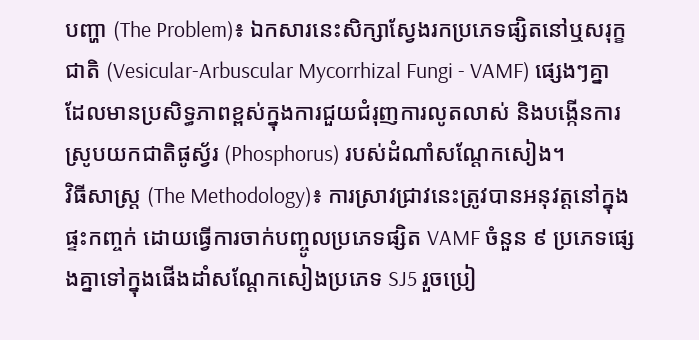បញ្ហា (The Problem)៖ ឯកសារនេះសិក្សាស្វែងរកប្រភេទផ្សិតនៅឬសរុក្ខជាតិ (Vesicular-Arbuscular Mycorrhizal Fungi - VAMF) ផ្សេងៗគ្នា ដែលមានប្រសិទ្ធភាពខ្ពស់ក្នុងការជួយជំរុញការលូតលាស់ និងបង្កើនការស្រូបយកជាតិផូស្វ័រ (Phosphorus) របស់ដំណាំសណ្តែកសៀង។
វិធីសាស្ត្រ (The Methodology)៖ ការស្រាវជ្រាវនេះត្រូវបានអនុវត្តនៅក្នុងផ្ទះកញ្ចក់ ដោយធ្វើការចាក់បញ្ចូលប្រភេទផ្សិត VAMF ចំនួន ៩ ប្រភេទផ្សេងគ្នាទៅក្នុងផើងដាំសណ្តែកសៀងប្រភេទ SJ5 រួចប្រៀ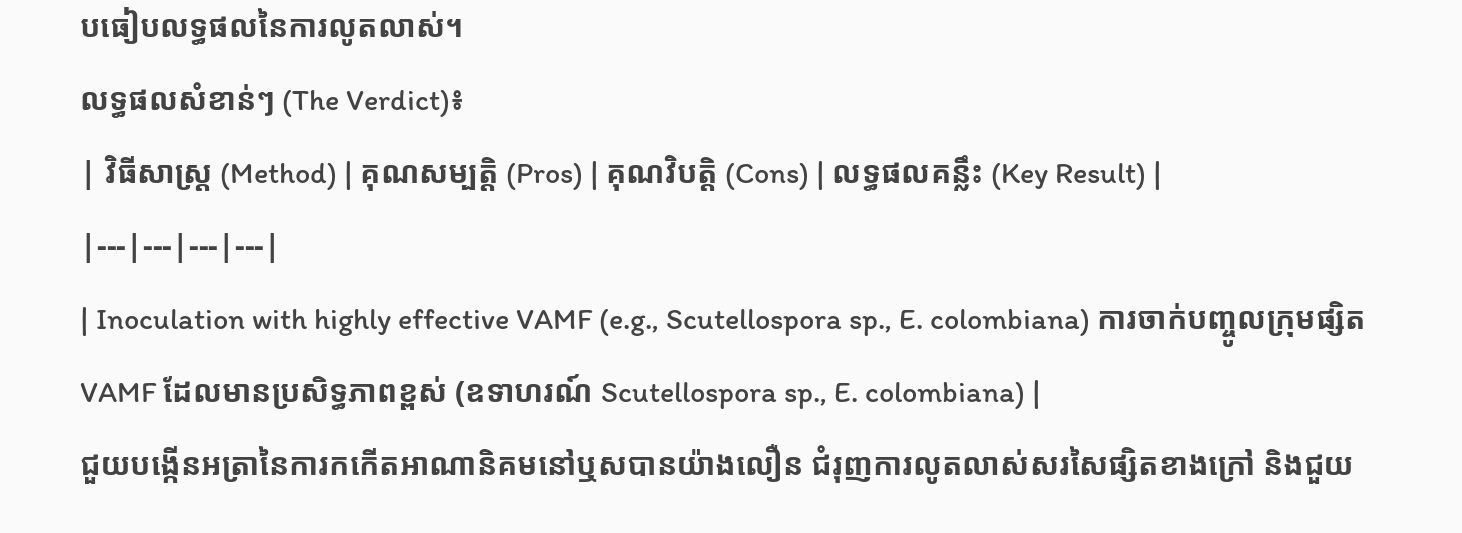បធៀបលទ្ធផលនៃការលូតលាស់។
លទ្ធផលសំខាន់ៗ (The Verdict)៖
| វិធីសាស្ត្រ (Method) | គុណសម្បត្តិ (Pros) | គុណវិបត្តិ (Cons) | លទ្ធផលគន្លឹះ (Key Result) |
|---|---|---|---|
| Inoculation with highly effective VAMF (e.g., Scutellospora sp., E. colombiana) ការចាក់បញ្ចូលក្រុមផ្សិត VAMF ដែលមានប្រសិទ្ធភាពខ្ពស់ (ឧទាហរណ៍ Scutellospora sp., E. colombiana) |
ជួយបង្កើនអត្រានៃការកកើតអាណានិគមនៅឬសបានយ៉ាងលឿន ជំរុញការលូតលាស់សរសៃផ្សិតខាងក្រៅ និងជួយ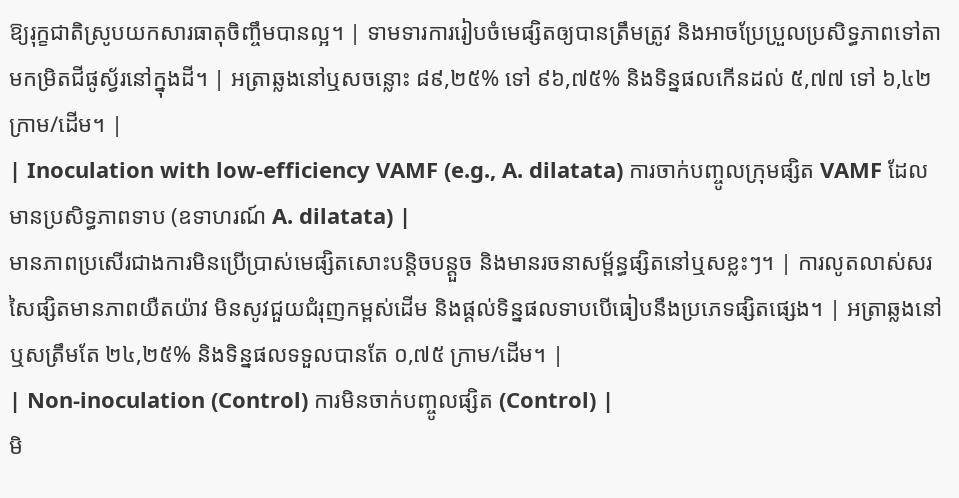ឱ្យរុក្ខជាតិស្រូបយកសារធាតុចិញ្ចឹមបានល្អ។ | ទាមទារការរៀបចំមេផ្សិតឲ្យបានត្រឹមត្រូវ និងអាចប្រែប្រួលប្រសិទ្ធភាពទៅតាមកម្រិតជីផូស្វ័រនៅក្នុងដី។ | អត្រាឆ្លងនៅឬសចន្លោះ ៨៩,២៥% ទៅ ៩៦,៧៥% និងទិន្នផលកើនដល់ ៥,៧៧ ទៅ ៦,៤២ ក្រាម/ដើម។ |
| Inoculation with low-efficiency VAMF (e.g., A. dilatata) ការចាក់បញ្ចូលក្រុមផ្សិត VAMF ដែលមានប្រសិទ្ធភាពទាប (ឧទាហរណ៍ A. dilatata) |
មានភាពប្រសើរជាងការមិនប្រើប្រាស់មេផ្សិតសោះបន្តិចបន្តួច និងមានរចនាសម្ព័ន្ធផ្សិតនៅឬសខ្លះៗ។ | ការលូតលាស់សរសៃផ្សិតមានភាពយឺតយ៉ាវ មិនសូវជួយជំរុញកម្ពស់ដើម និងផ្តល់ទិន្នផលទាបបើធៀបនឹងប្រភេទផ្សិតផ្សេង។ | អត្រាឆ្លងនៅឬសត្រឹមតែ ២៤,២៥% និងទិន្នផលទទួលបានតែ ០,៧៥ ក្រាម/ដើម។ |
| Non-inoculation (Control) ការមិនចាក់បញ្ចូលផ្សិត (Control) |
មិ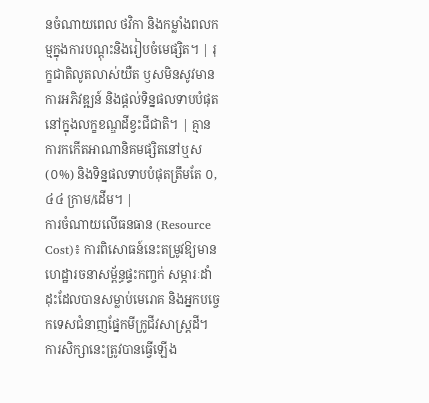នចំណាយពេល ថវិកា និងកម្លាំងពលកម្មក្នុងការបណ្តុះនិងរៀបចំមេផ្សិត។ | រុក្ខជាតិលូតលាស់យឺត ឫសមិនសូវមានការអភិវឌ្ឍន៍ និងផ្តល់ទិន្នផលទាបបំផុតនៅក្នុងលក្ខខណ្ឌដីខ្វះជីជាតិ។ | គ្មានការកកើតអាណានិគមផ្សិតនៅឬស (០%) និងទិន្នផលទាបបំផុតត្រឹមតែ ០,៤៤ ក្រាម/ដើម។ |
ការចំណាយលើធនធាន (Resource Cost)៖ ការពិសោធន៍នេះតម្រូវឱ្យមានហេដ្ឋារចនាសម្ព័ន្ធផ្ទះកញ្ចក់ សម្ភារៈដាំដុះដែលបានសម្លាប់មេរោគ និងអ្នកបច្ចេកទេសជំនាញផ្នែកមីក្រូជីវសាស្ត្រដី។
ការសិក្សានេះត្រូវបានធ្វើឡើង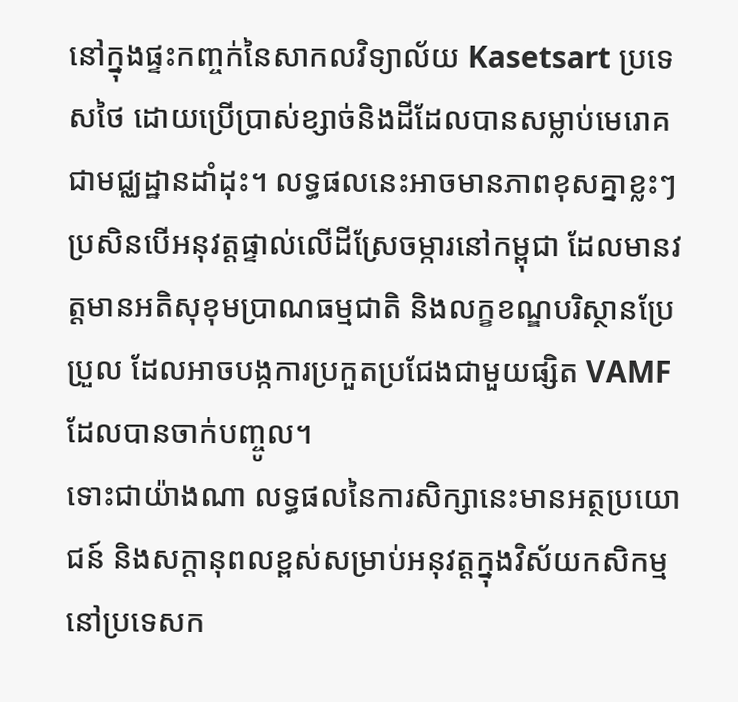នៅក្នុងផ្ទះកញ្ចក់នៃសាកលវិទ្យាល័យ Kasetsart ប្រទេសថៃ ដោយប្រើប្រាស់ខ្សាច់និងដីដែលបានសម្លាប់មេរោគជាមជ្ឈដ្ឋានដាំដុះ។ លទ្ធផលនេះអាចមានភាពខុសគ្នាខ្លះៗ ប្រសិនបើអនុវត្តផ្ទាល់លើដីស្រែចម្ការនៅកម្ពុជា ដែលមានវត្តមានអតិសុខុមប្រាណធម្មជាតិ និងលក្ខខណ្ឌបរិស្ថានប្រែប្រួល ដែលអាចបង្កការប្រកួតប្រជែងជាមួយផ្សិត VAMF ដែលបានចាក់បញ្ចូល។
ទោះជាយ៉ាងណា លទ្ធផលនៃការសិក្សានេះមានអត្ថប្រយោជន៍ និងសក្តានុពលខ្ពស់សម្រាប់អនុវត្តក្នុងវិស័យកសិកម្មនៅប្រទេសក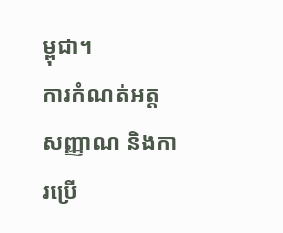ម្ពុជា។
ការកំណត់អត្តសញ្ញាណ និងការប្រើ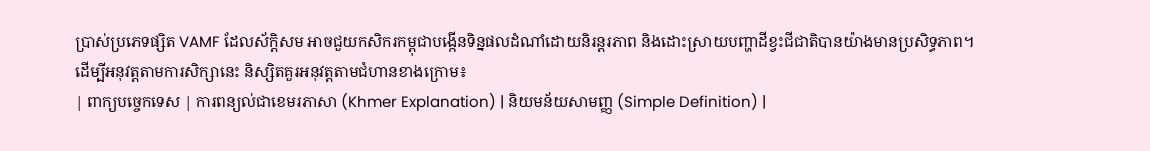ប្រាស់ប្រភេទផ្សិត VAMF ដែលស័ក្តិសម អាចជួយកសិករកម្ពុជាបង្កើនទិន្នផលដំណាំដោយនិរន្តរភាព និងដោះស្រាយបញ្ហាដីខ្វះជីជាតិបានយ៉ាងមានប្រសិទ្ធភាព។
ដើម្បីអនុវត្តតាមការសិក្សានេះ និស្សិតគួរអនុវត្តតាមជំហានខាងក្រោម៖
| ពាក្យបច្ចេកទេស | ការពន្យល់ជាខេមរភាសា (Khmer Explanation) | និយមន័យសាមញ្ញ (Simple Definition) |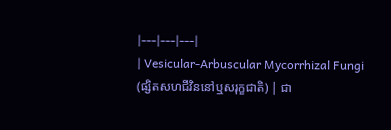|---|---|---|
| Vesicular-Arbuscular Mycorrhizal Fungi (ផ្សិតសហជីវិននៅឬសរុក្ខជាតិ) | ជា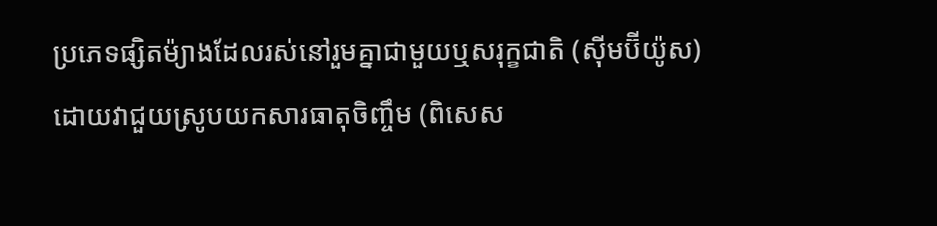ប្រភេទផ្សិតម៉្យាងដែលរស់នៅរួមគ្នាជាមួយឬសរុក្ខជាតិ (ស៊ីមប៊ីយ៉ូស) ដោយវាជួយស្រូបយកសារធាតុចិញ្ចឹម (ពិសេស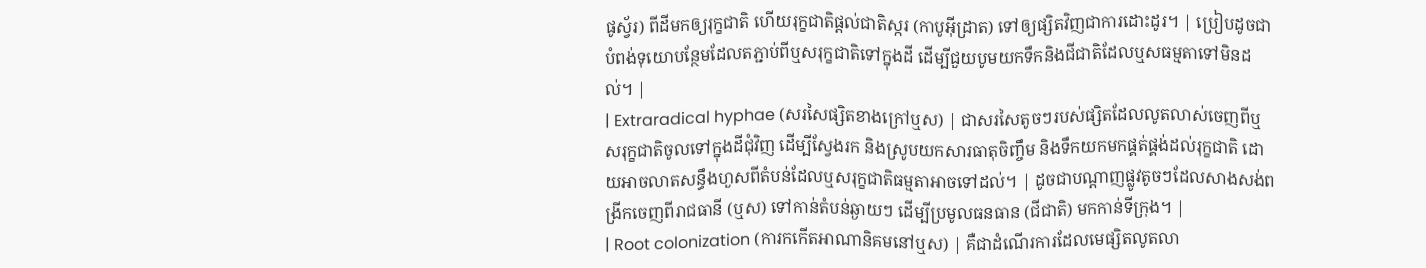ផូស្វ័រ) ពីដីមកឲ្យរុក្ខជាតិ ហើយរុក្ខជាតិផ្តល់ជាតិស្ករ (កាបូអ៊ីដ្រាត) ទៅឲ្យផ្សិតវិញជាការដោះដូរ។ | ប្រៀបដូចជាបំពង់ទុយោបន្ថែមដែលតភ្ជាប់ពីឬសរុក្ខជាតិទៅក្នុងដី ដើម្បីជួយបូមយកទឹកនិងជីជាតិដែលឬសធម្មតាទៅមិនដល់។ |
| Extraradical hyphae (សរសៃផ្សិតខាងក្រៅឬស) | ជាសរសៃតូចៗរបស់ផ្សិតដែលលូតលាស់ចេញពីឬសរុក្ខជាតិចូលទៅក្នុងដីជុំវិញ ដើម្បីស្វែងរក និងស្រូបយកសារធាតុចិញ្ចឹម និងទឹកយកមកផ្គត់ផ្គង់ដល់រុក្ខជាតិ ដោយអាចលាតសន្ធឹងហួសពីតំបន់ដែលឬសរុក្ខជាតិធម្មតាអាចទៅដល់។ | ដូចជាបណ្តាញផ្លូវតូចៗដែលសាងសង់ពង្រីកចេញពីរាជធានី (ឬស) ទៅកាន់តំបន់ឆ្ងាយៗ ដើម្បីប្រមូលធនធាន (ជីជាតិ) មកកាន់ទីក្រុង។ |
| Root colonization (ការកកើតអាណានិគមនៅឬស) | គឺជាដំណើរការដែលមេផ្សិតលូតលា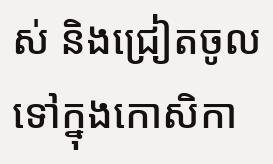ស់ និងជ្រៀតចូលទៅក្នុងកោសិកា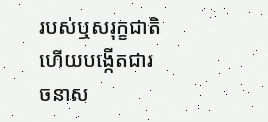របស់ឬសរុក្ខជាតិ ហើយបង្កើតជារចនាស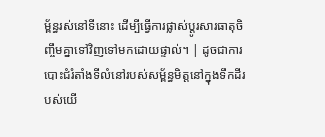ម្ព័ន្ធរស់នៅទីនោះ ដើម្បីធ្វើការផ្លាស់ប្តូរសារធាតុចិញ្ចឹមគ្នាទៅវិញទៅមកដោយផ្ទាល់។ | ដូចជាការបោះជំរំតាំងទីលំនៅរបស់សម្ព័ន្ធមិត្តនៅក្នុងទឹកដីរបស់យើ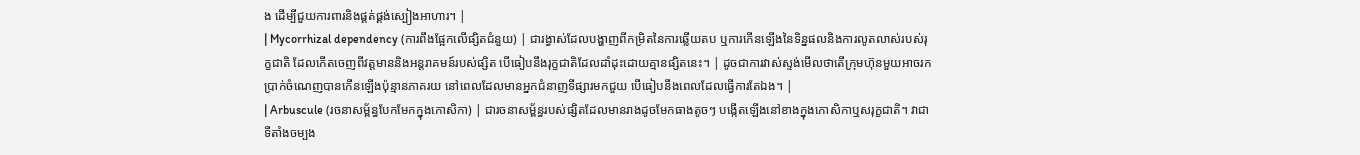ង ដើម្បីជួយការពារនិងផ្គត់ផ្គង់ស្បៀងអាហារ។ |
| Mycorrhizal dependency (ការពឹងផ្អែកលើផ្សិតជំនួយ) | ជារង្វាស់ដែលបង្ហាញពីកម្រិតនៃការឆ្លើយតប ឬការកើនឡើងនៃទិន្នផលនិងការលូតលាស់របស់រុក្ខជាតិ ដែលកើតចេញពីវត្តមាននិងអន្តរាគមន៍របស់ផ្សិត បើធៀបនឹងរុក្ខជាតិដែលដាំដុះដោយគ្មានផ្សិតនេះ។ | ដូចជាការវាស់ស្ទង់មើលថាតើក្រុមហ៊ុនមួយអាចរកប្រាក់ចំណេញបានកើនឡើងប៉ុន្មានភាគរយ នៅពេលដែលមានអ្នកជំនាញទីផ្សារមកជួយ បើធៀបនឹងពេលដែលធ្វើការតែឯង។ |
| Arbuscule (រចនាសម្ព័ន្ធបែកមែកក្នុងកោសិកា) | ជារចនាសម្ព័ន្ធរបស់ផ្សិតដែលមានរាងដូចមែកធាងតូចៗ បង្កើតឡើងនៅខាងក្នុងកោសិកាឬសរុក្ខជាតិ។ វាជាទីតាំងចម្បង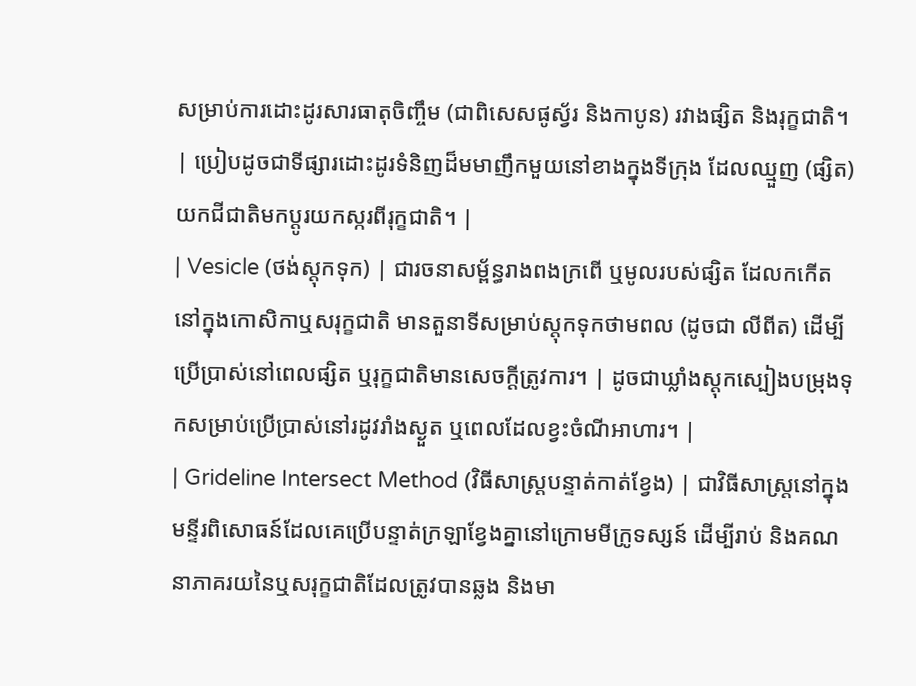សម្រាប់ការដោះដូរសារធាតុចិញ្ចឹម (ជាពិសេសផូស្វ័រ និងកាបូន) រវាងផ្សិត និងរុក្ខជាតិ។ | ប្រៀបដូចជាទីផ្សារដោះដូរទំនិញដ៏មមាញឹកមួយនៅខាងក្នុងទីក្រុង ដែលឈ្មួញ (ផ្សិត) យកជីជាតិមកប្តូរយកស្ករពីរុក្ខជាតិ។ |
| Vesicle (ថង់ស្តុកទុក) | ជារចនាសម្ព័ន្ធរាងពងក្រពើ ឬមូលរបស់ផ្សិត ដែលកកើតនៅក្នុងកោសិកាឬសរុក្ខជាតិ មានតួនាទីសម្រាប់ស្តុកទុកថាមពល (ដូចជា លីពីត) ដើម្បីប្រើប្រាស់នៅពេលផ្សិត ឬរុក្ខជាតិមានសេចក្តីត្រូវការ។ | ដូចជាឃ្លាំងស្តុកស្បៀងបម្រុងទុកសម្រាប់ប្រើប្រាស់នៅរដូវរាំងស្ងួត ឬពេលដែលខ្វះចំណីអាហារ។ |
| Grideline Intersect Method (វិធីសាស្ត្របន្ទាត់កាត់ខ្វែង) | ជាវិធីសាស្ត្រនៅក្នុងមន្ទីរពិសោធន៍ដែលគេប្រើបន្ទាត់ក្រឡាខ្វែងគ្នានៅក្រោមមីក្រូទស្សន៍ ដើម្បីរាប់ និងគណនាភាគរយនៃឬសរុក្ខជាតិដែលត្រូវបានឆ្លង និងមា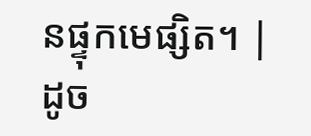នផ្ទុកមេផ្សិត។ | ដូច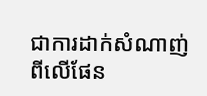ជាការដាក់សំណាញ់ពីលើផែន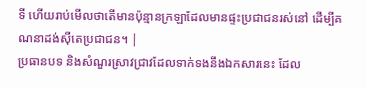ទី ហើយរាប់មើលថាតើមានប៉ុន្មានក្រឡាដែលមានផ្ទះប្រជាជនរស់នៅ ដើម្បីគណនាដង់ស៊ីតេប្រជាជន។ |
ប្រធានបទ និងសំណួរស្រាវជ្រាវដែលទាក់ទងនឹងឯកសារនេះ ដែល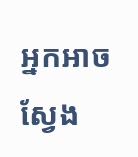អ្នកអាចស្វែង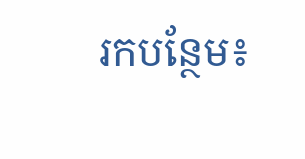រកបន្ថែម៖